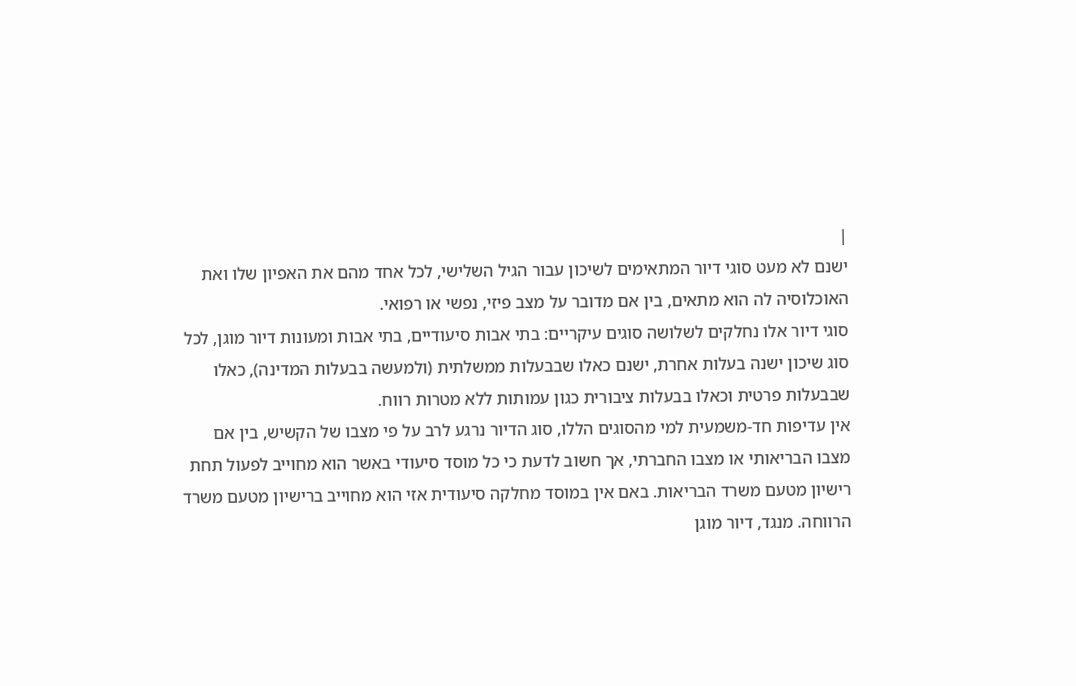|
ישנם לא מעט סוגי דיור המתאימים לשיכון עבור הגיל השלישי, לכל אחד מהם את האפיון שלו ואת האוכלוסיה לה הוא מתאים, בין אם מדובר על מצב פיזי, נפשי או רפואי.
סוגי דיור אלו נחלקים לשלושה סוגים עיקריים: בתי אבות סיעודיים, בתי אבות ומעונות דיור מוגן, לכל סוג שיכון ישנה בעלות אחרת, ישנם כאלו שבבעלות ממשלתית (ולמעשה בבעלות המדינה), כאלו שבבעלות פרטית וכאלו בבעלות ציבורית כגון עמותות ללא מטרות רווח.
אין עדיפות חד-משמעית למי מהסוגים הללו, סוג הדיור נרגע לרב על פי מצבו של הקשיש, בין אם מצבו הבריאותי או מצבו החברתי, אך חשוב לדעת כי כל מוסד סיעודי באשר הוא מחוייב לפעול תחת רישיון מטעם משרד הבריאות. באם אין במוסד מחלקה סיעודית אזי הוא מחוייב ברישיון מטעם משרד הרווחה. מנגד, דיור מוגן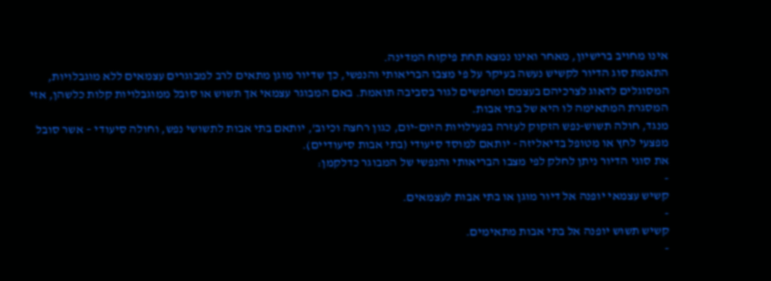אינו מחויב ברישיון, מאחר ואינו נמצא תחת פיקוח המדינה.
התאמת סוג הדיור לקשיש נעשה בעיקר על פי מצבו הבריאותי והנפשי, כך שדיור מוגן מתאים לרב למבוגרים עצמאים ללא מוגבלויות, המסוגלים לדאוג לצרכיהם בעצמם ומחפשים לגור בסביבה תואמת. באם המבוגר עצמאי אך תשוש או סובל ממוגבלויות קלות כלשהן, אזי המסגרת המתאימה לו היא של בתי אבות.
מנגד, חולה תשוש-נפש הזקוק לעזרה בפעילויות היום-יום, כגון רחצה וכיוב', יותאם בתי אבות לתשושי נפש, וחולה סיעודי – אשר סובל מפצעי לחץ או מטופל בדיאליזה - יותאם למוסד סיעודי (בתי אבות סיעודיים).
את סוגי הדיור ניתן לחלק לפי מצבו הבריאותי והנפשי של המבוגר כדלקמן:
-
קשיש עצמאי יופנה אל דיור מוגן או בתי אבות לעצמאים.
-
קשיש תשוש יופנה אל בתי אבות מתאימים.
-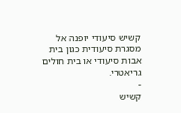קשיש סיעודי יופנה אל מסגרת סיעודית כגון בית אבות סיעודי או בית חולים גריאטרי.
-
קשיש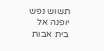תשוש נפש יופנה אל בית אבות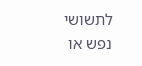לתשושי נפש או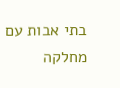בתי אבות עם מחלקה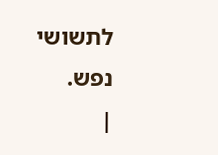לתשושי נפש.
|